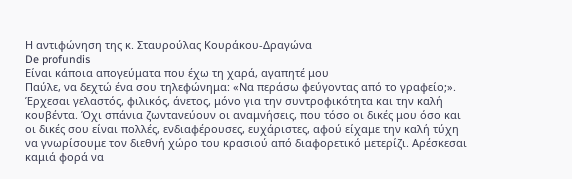Η αντιφώνηση της κ. Σταυρούλας Κουράκου-Δραγώνα
De profundis
Είναι κάποια απογεύματα που έχω τη χαρά, αγαπητέ μου
Παύλε, να δεχτώ ένα σου τηλεφώνημα: «Να περάσω φεύγοντας από το γραφείο;».
Έρχεσαι γελαστός, φιλικός, άνετος, μόνο για την συντροφικότητα και την καλή
κουβέντα. Όχι σπάνια ζωντανεύουν οι αναμνήσεις, που τόσο οι δικές μου όσο και
οι δικές σου είναι πολλές, ενδιαφέρουσες, ευχάριστες, αφού είχαμε την καλή τύχη
να γνωρίσουμε τον διεθνή χώρο του κρασιού από διαφορετικό μετερίζι. Αρέσκεσαι
καμιά φορά να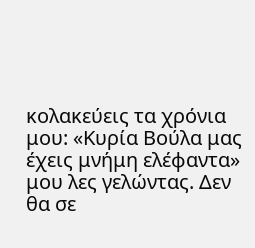κολακεύεις τα χρόνια μου: «Κυρία Βούλα μας έχεις μνήμη ελέφαντα»
μου λες γελώντας. Δεν θα σε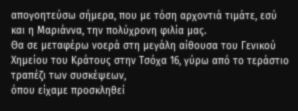απογοητεύσω σήμερα, που με τόση αρχοντιά τιμάτε, εσύ
και η Μαριάννα, την πολύχρονη φιλία μας.
Θα σε μεταφέρω νοερά στη μεγάλη αίθουσα του Γενικού
Χημείου του Κράτους στην Τσόχα 16, γύρω από το τεράστιο τραπέζι των συσκέψεων,
όπου είχαμε προσκληθεί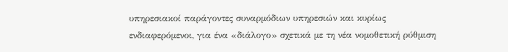υπηρεσιακοί παράγοντες συναρμόδιων υπηρεσιών και κυρίως
ενδιαφερόμενοι, για ένα «διάλογο» σχετικά με τη νέα νομοθετική ρύθμιση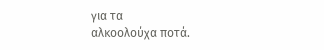για τα
αλκοολούχα ποτά.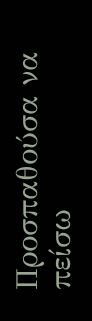Προσπαθούσα να πείσω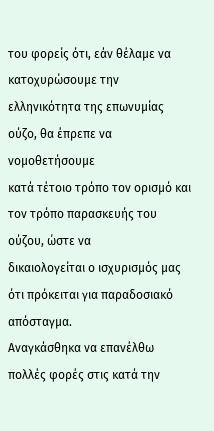του φορείς ότι, εάν θέλαμε να
κατοχυρώσουμε την ελληνικότητα της επωνυμίας ούζο, θα έπρεπε να νομοθετήσουμε
κατά τέτοιο τρόπο τον ορισμό και τον τρόπο παρασκευής του ούζου, ώστε να
δικαιολογείται ο ισχυρισμός μας ότι πρόκειται για παραδοσιακό απόσταγμα.
Αναγκάσθηκα να επανέλθω πολλές φορές στις κατά την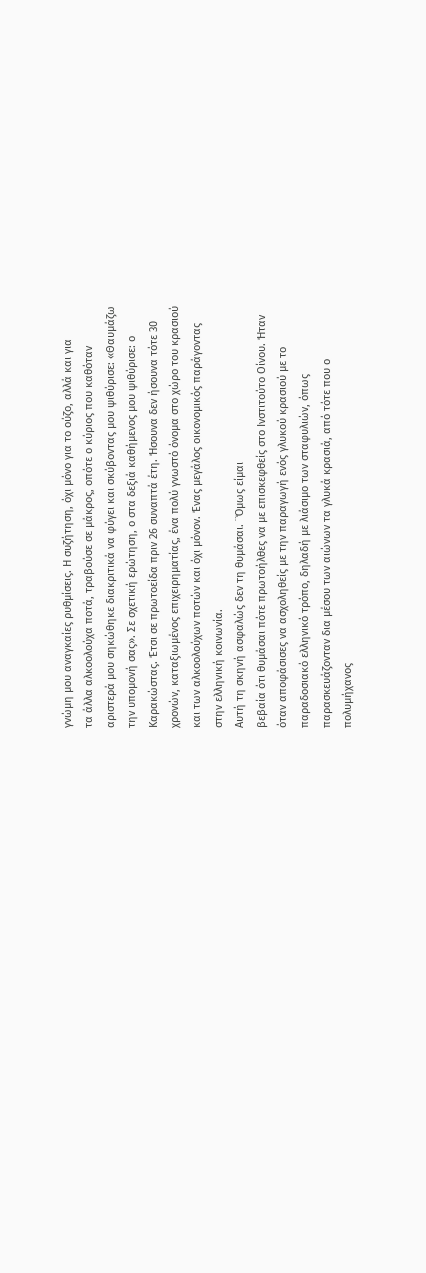γνώμη μου αναγκαίες ρυθμίσεις. Η συζήτηση, όχι μόνο για το ούζο, αλλά και για
τα άλλα αλκοολούχα ποτά, τραβούσε σε μάκρος, οπότε ο κύριος που καθόταν
αριστερά μου σηκώθηκε διακριτικά να φύγει και σκύβοντας μου ψιθύρισε: «Θαυμάζω
την υπομονή σας». Σε σχετική ερώτηση, ο στα δεξιά καθήμενος μου ψιθύρισε: ο
Καρακώστας. Έτσι σε πρωτοείδα πριν 26 συναπτά έτη. Ήσουνα δεν ήσουνα τότε 30
χρονών, καταξιωμένος επιχειρηματίας, ένα πολύ γνωστό όνομα στο χώρο του κρασιού
και των αλκοολούχων ποτών και όχι μόνον. Ένας μεγάλος οικονομικός παράγοντας
στην ελληνική κοινωνία.
Αυτή τη σκηνή ασφαλώς δεν τη θυμάσαι. ¨Όμως είμαι
βεβαία ότι θυμάσαι πότε πρωτοήλθες να με επισκεφθείς στο Ινστιτούτο Οίνου. Ήταν
όταν αποφάσισες να ασχοληθείς με την παραγωγή ενός γλυκού κρασιού με το
παραδοσιακό ελληνικό τρόπο, δηλαδή με λιάσιμο των σταφυλιών, όπως
παρασκευάζονταν δια μέσου των αιώνων τα γλυκά κρασιά, από τότε που ο
πολυμήχανος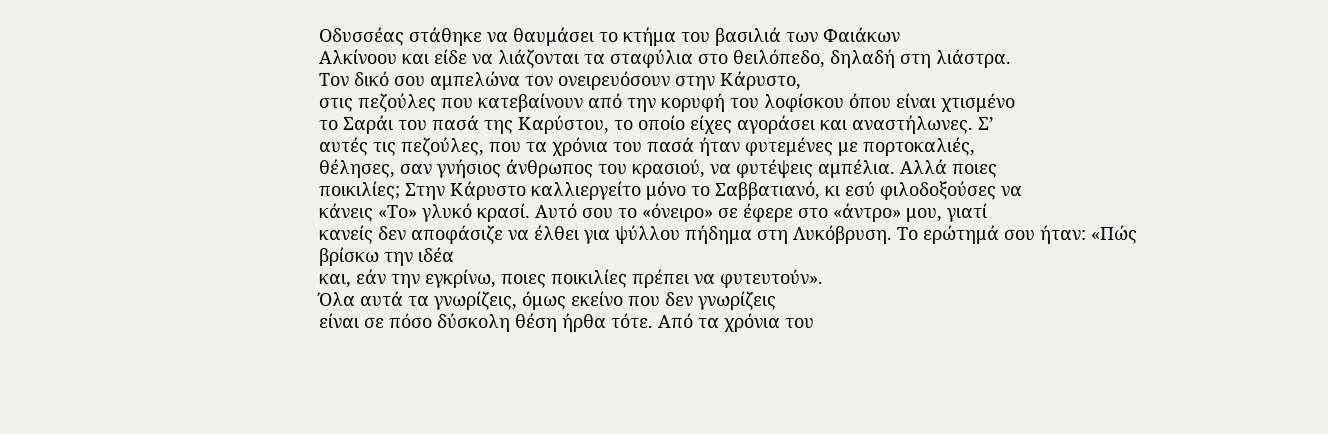Οδυσσέας στάθηκε να θαυμάσει το κτήμα του βασιλιά των Φαιάκων
Αλκίνοου και είδε να λιάζονται τα σταφύλια στο θειλόπεδο, δηλαδή στη λιάστρα.
Τον δικό σου αμπελώνα τον ονειρευόσουν στην Κάρυστο,
στις πεζούλες που κατεβαίνουν από την κορυφή του λοφίσκου όπου είναι χτισμένο
το Σαράι του πασά της Καρύστου, το οποίο είχες αγοράσει και αναστήλωνες. Σ’
αυτές τις πεζούλες, που τα χρόνια του πασά ήταν φυτεμένες με πορτοκαλιές,
θέλησες, σαν γνήσιος άνθρωπος του κρασιού, να φυτέψεις αμπέλια. Αλλά ποιες
ποικιλίες; Στην Κάρυστο καλλιεργείτο μόνο το Σαββατιανό, κι εσύ φιλοδοξούσες να
κάνεις «Το» γλυκό κρασί. Αυτό σου το «όνειρο» σε έφερε στο «άντρο» μου, γιατί
κανείς δεν αποφάσιζε να έλθει για ψύλλου πήδημα στη Λυκόβρυση. Το ερώτημά σου ήταν: «Πώς βρίσκω την ιδέα
και, εάν την εγκρίνω, ποιες ποικιλίες πρέπει να φυτευτούν».
Όλα αυτά τα γνωρίζεις, όμως εκείνο που δεν γνωρίζεις
είναι σε πόσο δύσκολη θέση ήρθα τότε. Από τα χρόνια του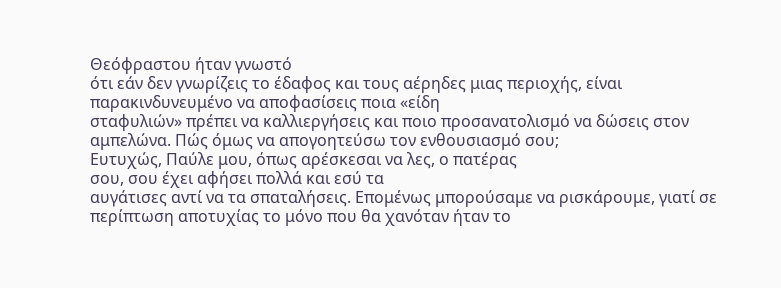Θεόφραστου ήταν γνωστό
ότι εάν δεν γνωρίζεις το έδαφος και τους αέρηδες μιας περιοχής, είναι
παρακινδυνευμένο να αποφασίσεις ποια «είδη
σταφυλιών» πρέπει να καλλιεργήσεις και ποιο προσανατολισμό να δώσεις στον
αμπελώνα. Πώς όμως να απογοητεύσω τον ενθουσιασμό σου;
Ευτυχώς, Παύλε μου, όπως αρέσκεσαι να λες, ο πατέρας
σου, σου έχει αφήσει πολλά και εσύ τα
αυγάτισες αντί να τα σπαταλήσεις. Επομένως μπορούσαμε να ρισκάρουμε, γιατί σε
περίπτωση αποτυχίας το μόνο που θα χανόταν ήταν το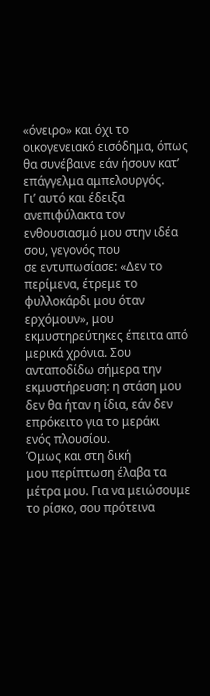«όνειρο» και όχι το
οικογενειακό εισόδημα, όπως θα συνέβαινε εάν ήσουν κατ’ επάγγελμα αμπελουργός.
Γι’ αυτό και έδειξα ανεπιφύλακτα τον ενθουσιασμό μου στην ιδέα σου, γεγονός που
σε εντυπωσίασε: «Δεν το περίμενα, έτρεμε το φυλλοκάρδι μου όταν ερχόμουν», μου
εκμυστηρεύτηκες έπειτα από μερικά χρόνια. Σου ανταποδίδω σήμερα την
εκμυστήρευση: η στάση μου δεν θα ήταν η ίδια, εάν δεν επρόκειτο για το μεράκι
ενός πλουσίου.
Όμως και στη δική
μου περίπτωση έλαβα τα μέτρα μου. Για να μειώσουμε το ρίσκο, σου πρότεινα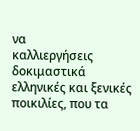να
καλλιεργήσεις δοκιμαστικά ελληνικές και ξενικές ποικιλίες, που τα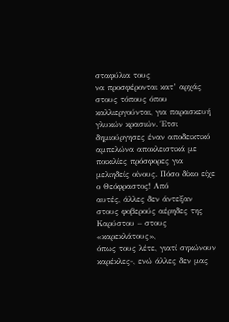σταφύλια τους
να προσφέρονται κατ’ αρχάς στους τόπους όπου καλλιεργούνται, για παρασκευή
γλυκών κρασιών. Έτσι δημιούργησες έναν αποδεικτικό αμπελώνα αποκλειστικά με
ποικιλίες πρόσφορες για μελιηδείς οίνους. Πόσο δίκιο είχε ο Θεόφραστος! Από
αυτές, άλλες δεν άντεξαν στους φοβερούς αέρηδες της Καρύστου – στους «καρεκλάτους»,
όπως τους λέτε, γιατί σηκώνουν καρέκλες-, ενώ άλλες δεν μας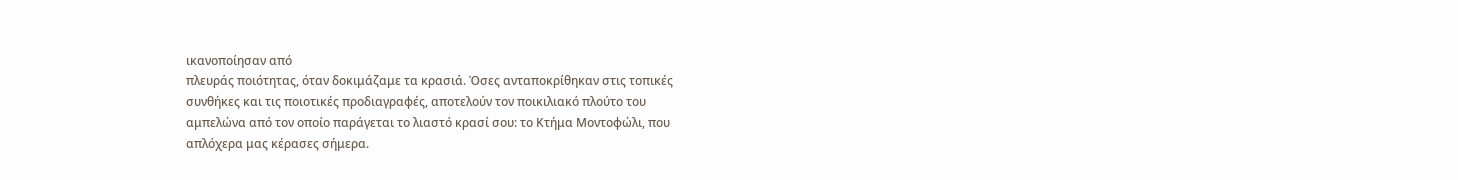ικανοποίησαν από
πλευράς ποιότητας, όταν δοκιμάζαμε τα κρασιά. Όσες ανταποκρίθηκαν στις τοπικές
συνθήκες και τις ποιοτικές προδιαγραφές, αποτελούν τον ποικιλιακό πλούτο του
αμπελώνα από τον οποίο παράγεται το λιαστό κρασί σου: το Κτήμα Μοντοφώλι, που
απλόχερα μας κέρασες σήμερα.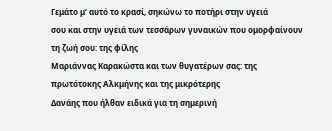Γεμάτο μ’ αυτό το κρασί, σηκώνω το ποτήρι στην υγειά
σου και στην υγειά των τεσσάρων γυναικών που ομορφαίνουν τη ζωή σου: της φίλης
Μαριάννας Καρακώστα και των θυγατέρων σας: της πρωτότοκης Αλκμήνης και της μικρότερης
Δανάης που ήλθαν ειδικά για τη σημερινή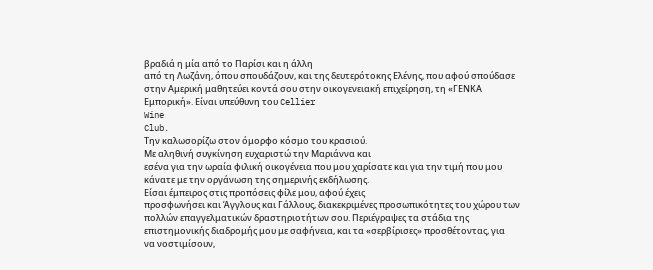βραδιά η μία από το Παρίσι και η άλλη
από τη Λωζάνη, όπου σπουδάζουν, και της δευτερότοκης Ελένης, που αφού σπούδασε
στην Αμερική μαθητεύει κοντά σου στην οικογενειακή επιχείρηση, τη «ΓΕΝΚΑ
Εμπορική». Είναι υπεύθυνη του Cellier
Wine
Club.
Την καλωσορίζω στον όμορφο κόσμο του κρασιού.
Με αληθινή συγκίνηση ευχαριστώ την Μαριάννα και
εσένα για την ωραία φιλική οικογένεια που μου χαρίσατε και για την τιμή που μου
κάνατε με την οργάνωση της σημερινής εκδήλωσης.
Είσαι έμπειρος στις προπόσεις φίλε μου, αφού έχεις
προσφωνήσει και Άγγλους και Γάλλους, διακεκριμένες προσωπικότητες του χώρου των
πολλών επαγγελματικών δραστηριοτήτων σου. Περιέγραψες τα στάδια της
επιστημονικής διαδρομής μου με σαφήνεια, και τα «σερβίρισες» προσθέτοντας, για
να νοστιμίσουν,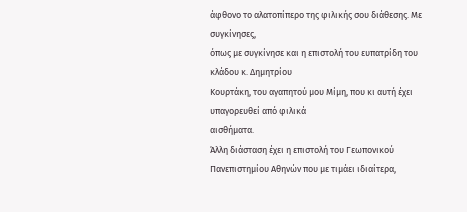άφθονο το αλατοπίπερο της φιλικής σου διάθεσης. Με συγκίνησες,
όπως με συγκίνησε και η επιστολή του ευπατρίδη του κλάδου κ. Δημητρίου
Κουρτάκη, του αγαπητού μου Μίμη, που κι αυτή έχει υπαγορευθεί από φιλικά
αισθήματα.
Άλλη διάσταση έχει η επιστολή του Γεωπονικού
Πανεπιστημίου Αθηνών που με τιμάει ιδιαίτερα,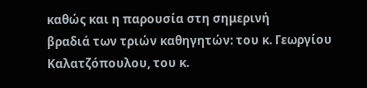καθώς και η παρουσία στη σημερινή
βραδιά των τριών καθηγητών: του κ. Γεωργίου Καλατζόπουλου, του κ.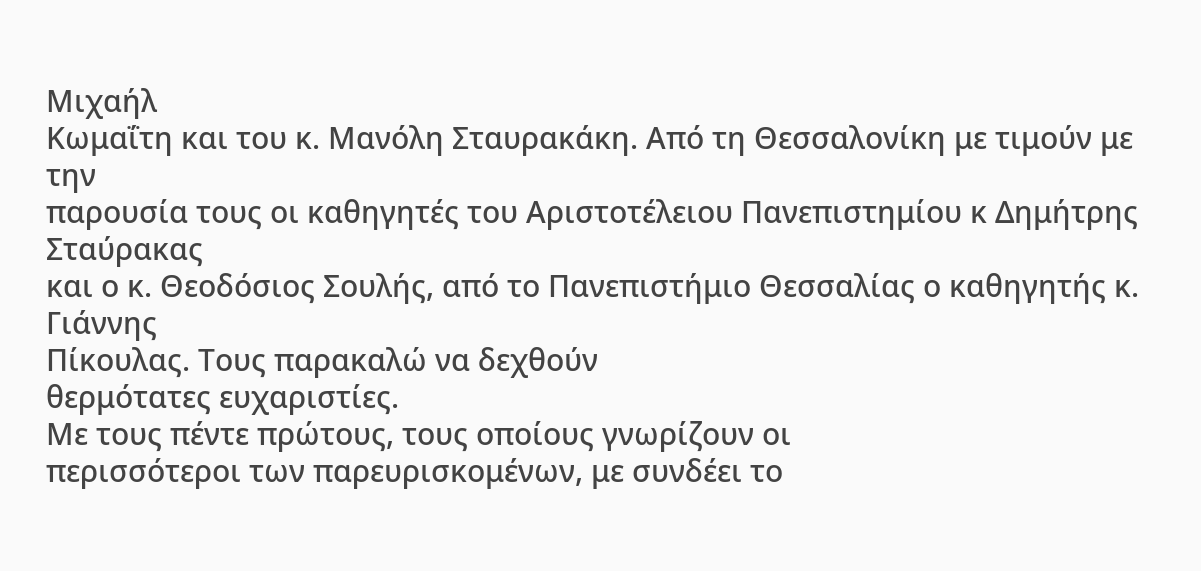Μιχαήλ
Κωμαΐτη και του κ. Μανόλη Σταυρακάκη. Από τη Θεσσαλονίκη με τιμούν με την
παρουσία τους οι καθηγητές του Αριστοτέλειου Πανεπιστημίου κ Δημήτρης Σταύρακας
και ο κ. Θεοδόσιος Σουλής, από το Πανεπιστήμιο Θεσσαλίας ο καθηγητής κ. Γιάννης
Πίκουλας. Τους παρακαλώ να δεχθούν
θερμότατες ευχαριστίες.
Με τους πέντε πρώτους, τους οποίους γνωρίζουν οι
περισσότεροι των παρευρισκομένων, με συνδέει το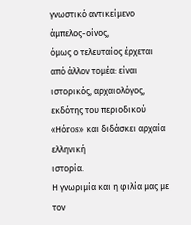γνωστικό αντικείμενο άμπελος-οίνος,
όμως ο τελευταίος έρχεται από άλλον τομέα: είναι ιστορικός, αρχαιολόγος,
εκδότης του περιοδικού «Hόros» και διδάσκει αρχαία ελληνική
ιστορία.
Η γνωριμία και η φιλία μας με τον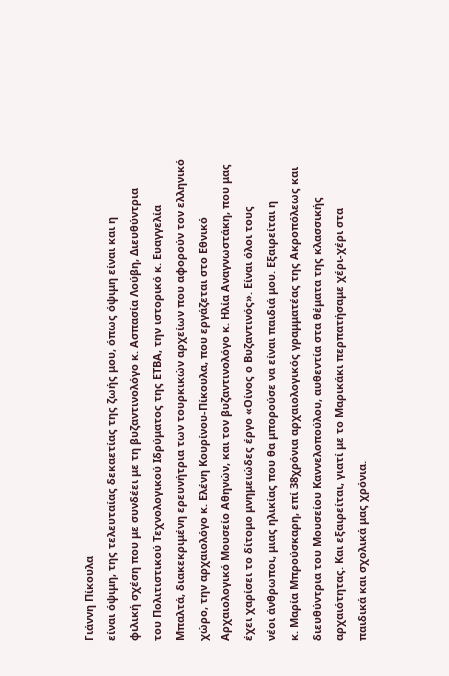Γιάννη Πίκουλα
είναι όψιμη, της τελευταίας δεκαετίας της ζωής μου, όπως όψιμη είναι και η
φιλική σχέση που με συνδέει με τη βυζαντινολόγο κ. Ασπασία Λούβη, Διευθύντρια
του Πολιτιστικού Τεχνολογικού Ιδρύματος της ΕΤΒΑ, την ιστορικό κ. Ευαγγελία
Μπαλτά, διακεκριμένη ερευνήτρια των τουρκικών αρχείων που αφορούν τον ελληνικό
χώρο, την αρχαιολόγο κ. Ελένη Κουρίνου-Πίκουλα, που εργάζεται στο Εθνικό
Αρχαιολογικό Μουσείο Αθηνών, και τον βυζαντινολόγο κ. Ηλία Αναγνωστάκη, που μας
έχει χαρίσει το δίτομο μνημειώδες έργο «Οίνος ο Βυζαντινός». Είναι όλοι τους
νέοι άνθρωποι, μιας ηλικίας που θα μπορούσε να είναι παιδιά μου. Εξαιρείται η
κ. Μαρία Μπρούσκαρη, επί 38χρόνια αρχαιολογικός γραμματέας της Ακροπόλεως και
διευθύντρια του Μουσείου Καννελοπούλου, αυθεντία στα θέματα της κλασσικής
αρχαιότητας. Και εξαιρείται, γιατί με το Μαρικάκι περπατήσαμε χέρι-χέρι στα
παιδικά και σχολικά μας χρόνια.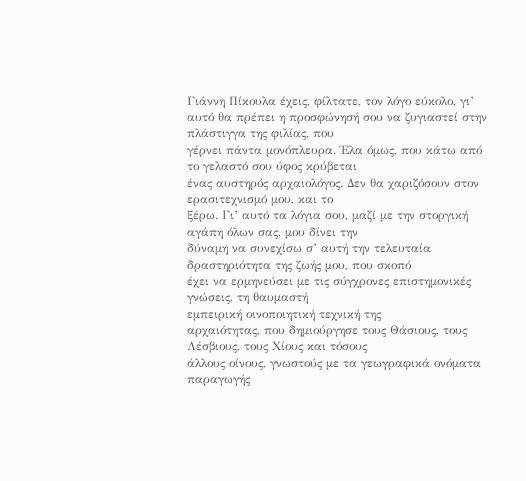Γιάννη Πίκουλα έχεις, φίλτατε, τον λόγο εύκολο, γι’
αυτό θα πρέπει η προσφώνησή σου να ζυγιαστεί στην πλάστιγγα της φιλίας, που
γέρνει πάντα μονόπλευρα. Έλα όμως, που κάτω από το γελαστό σου ύφος κρύβεται
ένας αυστηρός αρχαιολόγος. Δεν θα χαριζόσουν στον ερασιτεχνισμό μου, και το
ξέρω. Γι’ αυτό τα λόγια σου, μαζί με την στοργική αγάπη όλων σας, μου δίνει την
δύναμη να συνεχίσω σ’ αυτή την τελευταία δραστηριότητα της ζωής μου, που σκοπό
έχει να ερμηνεύσει με τις σύγχρονες επιστημονικές γνώσεις, τη θαυμαστή
εμπειρική οινοποιητική τεχνική της
αρχαιότητας, που δημιούργησε τους Θάσιους, τους Λέσβιους, τους Χίους και τόσους
άλλους οίνους, γνωστούς με τα γεωγραφικά ονόματα παραγωγής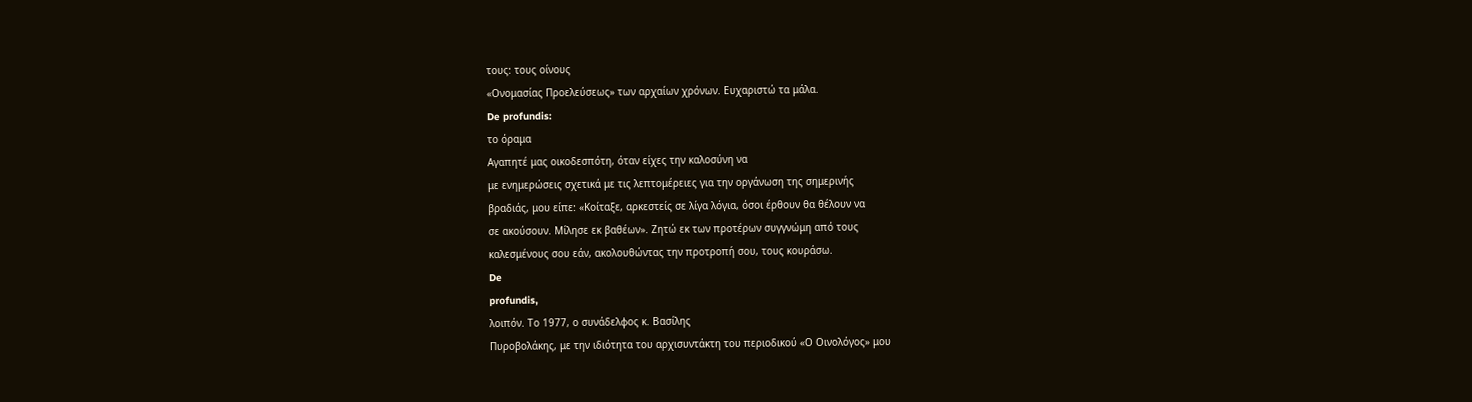τους: τους οίνους
«Ονομασίας Προελεύσεως» των αρχαίων χρόνων. Ευχαριστώ τα μάλα.
De profundis:
το όραμα
Αγαπητέ μας οικοδεσπότη, όταν είχες την καλοσύνη να
με ενημερώσεις σχετικά με τις λεπτομέρειες για την οργάνωση της σημερινής
βραδιάς, μου είπε: «Κοίταξε, αρκεστείς σε λίγα λόγια, όσοι έρθουν θα θέλουν να
σε ακούσουν. Μίλησε εκ βαθέων». Ζητώ εκ των προτέρων συγγνώμη από τους
καλεσμένους σου εάν, ακολουθώντας την προτροπή σου, τους κουράσω.
De
profundis,
λοιπόν. Το 1977, ο συνάδελφος κ. Βασίλης
Πυροβολάκης, με την ιδιότητα του αρχισυντάκτη του περιοδικού «Ο Οινολόγος» μου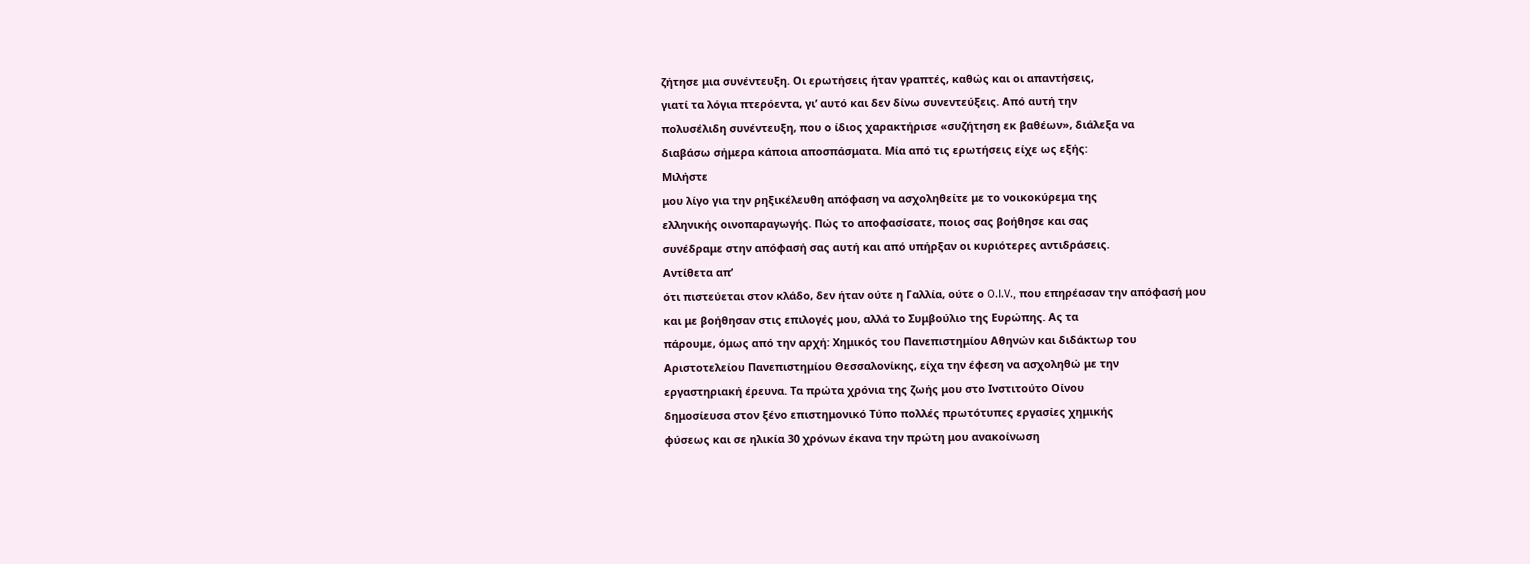ζήτησε μια συνέντευξη. Οι ερωτήσεις ήταν γραπτές, καθώς και οι απαντήσεις,
γιατί τα λόγια πτερόεντα, γι’ αυτό και δεν δίνω συνεντεύξεις. Από αυτή την
πολυσέλιδη συνέντευξη, που ο ίδιος χαρακτήρισε «συζήτηση εκ βαθέων», διάλεξα να
διαβάσω σήμερα κάποια αποσπάσματα. Μία από τις ερωτήσεις είχε ως εξής:
Μιλήστε
μου λίγο για την ρηξικέλευθη απόφαση να ασχοληθείτε με το νοικοκύρεμα της
ελληνικής οινοπαραγωγής. Πώς το αποφασίσατε, ποιος σας βοήθησε και σας
συνέδραμε στην απόφασή σας αυτή και από υπήρξαν οι κυριότερες αντιδράσεις.
Αντίθετα απ’
ότι πιστεύεται στον κλάδο, δεν ήταν ούτε η Γαλλία, ούτε ο O.I.V., που επηρέασαν την απόφασή μου
και με βοήθησαν στις επιλογές μου, αλλά το Συμβούλιο της Ευρώπης. Ας τα
πάρουμε, όμως από την αρχή: Χημικός του Πανεπιστημίου Αθηνών και διδάκτωρ του
Αριστοτελείου Πανεπιστημίου Θεσσαλονίκης, είχα την έφεση να ασχοληθώ με την
εργαστηριακή έρευνα. Τα πρώτα χρόνια της ζωής μου στο Ινστιτούτο Οίνου
δημοσίευσα στον ξένο επιστημονικό Τύπο πολλές πρωτότυπες εργασίες χημικής
φύσεως και σε ηλικία 30 χρόνων έκανα την πρώτη μου ανακοίνωση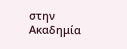στην Ακαδημία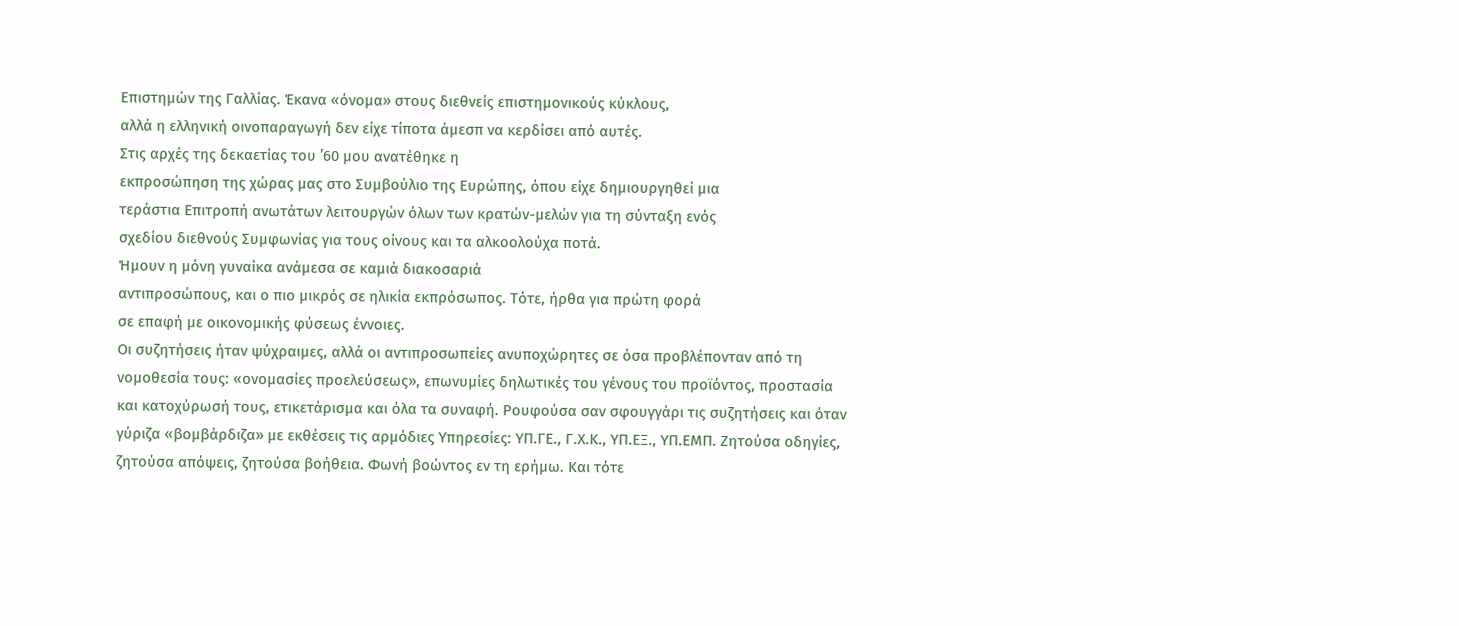Επιστημών της Γαλλίας. Έκανα «όνομα» στους διεθνείς επιστημονικούς κύκλους,
αλλά η ελληνική οινοπαραγωγή δεν είχε τίποτα άμεσπ να κερδίσει από αυτές.
Στις αρχές της δεκαετίας του ’60 μου ανατέθηκε η
εκπροσώπηση της χώρας μας στο Συμβούλιο της Ευρώπης, όπου είχε δημιουργηθεί μια
τεράστια Επιτροπή ανωτάτων λειτουργών όλων των κρατών-μελών για τη σύνταξη ενός
σχεδίου διεθνούς Συμφωνίας για τους οίνους και τα αλκοολούχα ποτά.
Ήμουν η μόνη γυναίκα ανάμεσα σε καμιά διακοσαριά
αντιπροσώπους, και ο πιο μικρός σε ηλικία εκπρόσωπος. Τότε, ήρθα για πρώτη φορά
σε επαφή με οικονομικής φύσεως έννοιες.
Οι συζητήσεις ήταν ψύχραιμες, αλλά οι αντιπροσωπείες ανυποχώρητες σε όσα προβλέπονταν από τη νομοθεσία τους: «ονομασίες προελεύσεως», επωνυμίες δηλωτικές του γένους του προϊόντος, προστασία και κατοχύρωσή τους, ετικετάρισμα και όλα τα συναφή. Ρουφούσα σαν σφουγγάρι τις συζητήσεις και όταν γύριζα «βομβάρδιζα» με εκθέσεις τις αρμόδιες Υπηρεσίες: ΥΠ.ΓΕ., Γ.Χ.Κ., ΥΠ.ΕΞ., ΥΠ.ΕΜΠ. Ζητούσα οδηγίες, ζητούσα απόψεις, ζητούσα βοήθεια. Φωνή βοώντος εν τη ερήμω. Και τότε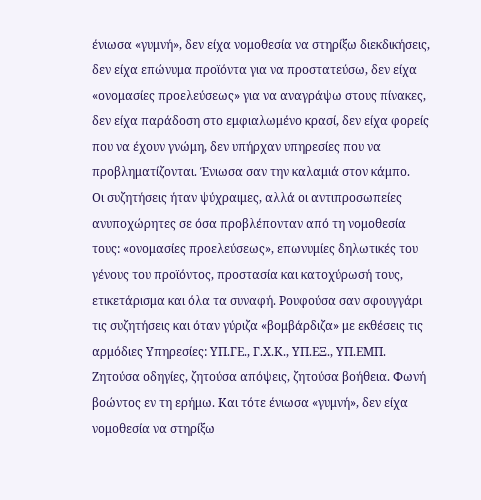ένιωσα «γυμνή», δεν είχα νομοθεσία να στηρίξω διεκδικήσεις, δεν είχα επώνυμα προϊόντα για να προστατεύσω, δεν είχα «ονομασίες προελεύσεως» για να αναγράψω στους πίνακες, δεν είχα παράδοση στο εμφιαλωμένο κρασί, δεν είχα φορείς που να έχουν γνώμη, δεν υπήρχαν υπηρεσίες που να προβληματίζονται. Ένιωσα σαν την καλαμιά στον κάμπο.
Οι συζητήσεις ήταν ψύχραιμες, αλλά οι αντιπροσωπείες ανυποχώρητες σε όσα προβλέπονταν από τη νομοθεσία τους: «ονομασίες προελεύσεως», επωνυμίες δηλωτικές του γένους του προϊόντος, προστασία και κατοχύρωσή τους, ετικετάρισμα και όλα τα συναφή. Ρουφούσα σαν σφουγγάρι τις συζητήσεις και όταν γύριζα «βομβάρδιζα» με εκθέσεις τις αρμόδιες Υπηρεσίες: ΥΠ.ΓΕ., Γ.Χ.Κ., ΥΠ.ΕΞ., ΥΠ.ΕΜΠ. Ζητούσα οδηγίες, ζητούσα απόψεις, ζητούσα βοήθεια. Φωνή βοώντος εν τη ερήμω. Και τότε ένιωσα «γυμνή», δεν είχα νομοθεσία να στηρίξω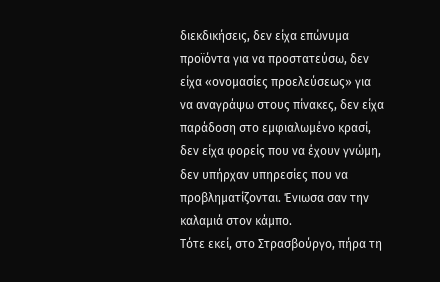διεκδικήσεις, δεν είχα επώνυμα προϊόντα για να προστατεύσω, δεν είχα «ονομασίες προελεύσεως» για να αναγράψω στους πίνακες, δεν είχα παράδοση στο εμφιαλωμένο κρασί, δεν είχα φορείς που να έχουν γνώμη, δεν υπήρχαν υπηρεσίες που να προβληματίζονται. Ένιωσα σαν την καλαμιά στον κάμπο.
Τότε εκεί, στο Στρασβούργο, πήρα τη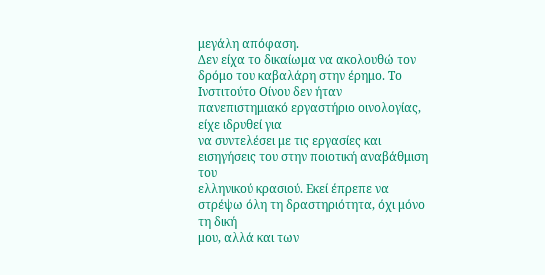μεγάλη απόφαση.
Δεν είχα το δικαίωμα να ακολουθώ τον δρόμο του καβαλάρη στην έρημο. Το
Ινστιτούτο Οίνου δεν ήταν πανεπιστημιακό εργαστήριο οινολογίας, είχε ιδρυθεί για
να συντελέσει με τις εργασίες και εισηγήσεις του στην ποιοτική αναβάθμιση του
ελληνικού κρασιού. Εκεί έπρεπε να στρέψω όλη τη δραστηριότητα, όχι μόνο τη δική
μου, αλλά και των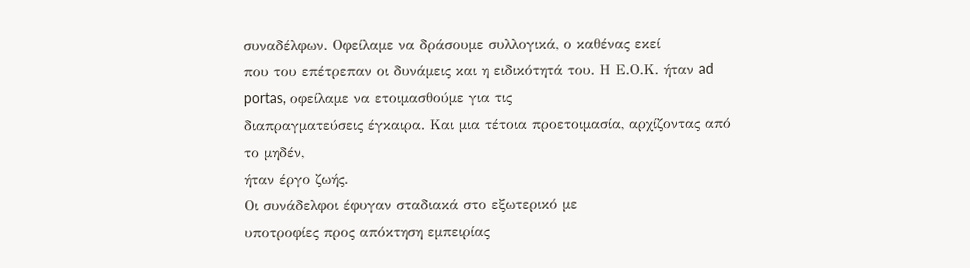συναδέλφων. Οφείλαμε να δράσουμε συλλογικά, ο καθένας εκεί
που του επέτρεπαν οι δυνάμεις και η ειδικότητά του. Η Ε.Ο.Κ. ήταν ad portas, οφείλαμε να ετοιμασθούμε για τις
διαπραγματεύσεις έγκαιρα. Και μια τέτοια προετοιμασία, αρχίζοντας από το μηδέν,
ήταν έργο ζωής.
Οι συνάδελφοι έφυγαν σταδιακά στο εξωτερικό με
υποτροφίες προς απόκτηση εμπειρίας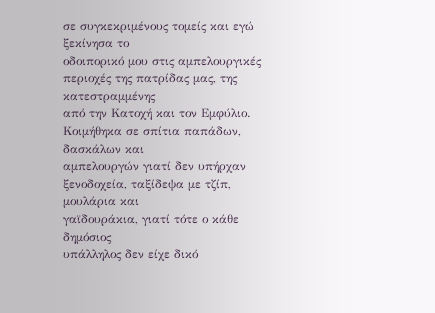σε συγκεκριμένους τομείς και εγώ ξεκίνησα το
οδοιπορικό μου στις αμπελουργικές περιοχές της πατρίδας μας, της κατεστραμμένης
από την Κατοχή και τον Εμφύλιο. Κοιμήθηκα σε σπίτια παπάδων, δασκάλων και
αμπελουργών γιατί δεν υπήρχαν ξενοδοχεία, ταξίδεψα με τζίπ, μουλάρια και
γαϊδουράκια, γιατί τότε ο κάθε δημόσιος
υπάλληλος δεν είχε δικό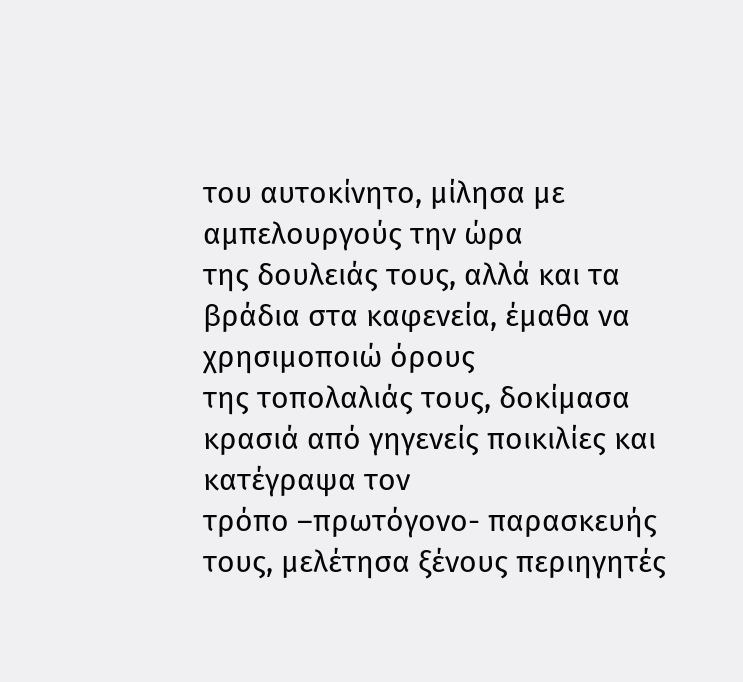του αυτοκίνητο, μίλησα με αμπελουργούς την ώρα
της δουλειάς τους, αλλά και τα βράδια στα καφενεία, έμαθα να χρησιμοποιώ όρους
της τοπολαλιάς τους, δοκίμασα κρασιά από γηγενείς ποικιλίες και κατέγραψα τον
τρόπο –πρωτόγονο- παρασκευής τους, μελέτησα ξένους περιηγητές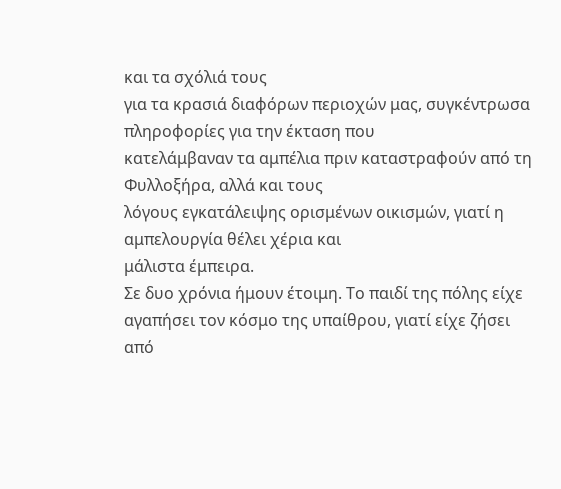και τα σχόλιά τους
για τα κρασιά διαφόρων περιοχών μας, συγκέντρωσα πληροφορίες για την έκταση που
κατελάμβαναν τα αμπέλια πριν καταστραφούν από τη Φυλλοξήρα, αλλά και τους
λόγους εγκατάλειψης ορισμένων οικισμών, γιατί η αμπελουργία θέλει χέρια και
μάλιστα έμπειρα.
Σε δυο χρόνια ήμουν έτοιμη. Το παιδί της πόλης είχε
αγαπήσει τον κόσμο της υπαίθρου, γιατί είχε ζήσει από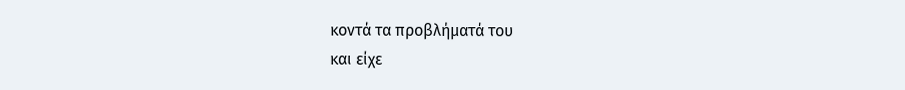κοντά τα προβλήματά του
και είχε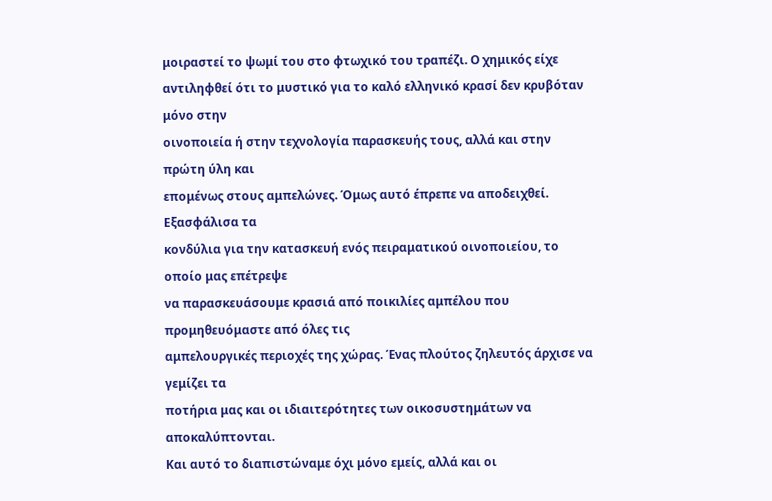μοιραστεί το ψωμί του στο φτωχικό του τραπέζι. Ο χημικός είχε
αντιληφθεί ότι το μυστικό για το καλό ελληνικό κρασί δεν κρυβόταν μόνο στην
οινοποιεία ή στην τεχνολογία παρασκευής τους, αλλά και στην πρώτη ύλη και
επομένως στους αμπελώνες. Όμως αυτό έπρεπε να αποδειχθεί. Εξασφάλισα τα
κονδύλια για την κατασκευή ενός πειραματικού οινοποιείου, το οποίο μας επέτρεψε
να παρασκευάσουμε κρασιά από ποικιλίες αμπέλου που προμηθευόμαστε από όλες τις
αμπελουργικές περιοχές της χώρας. Ένας πλούτος ζηλευτός άρχισε να γεμίζει τα
ποτήρια μας και οι ιδιαιτερότητες των οικοσυστημάτων να αποκαλύπτονται.
Και αυτό το διαπιστώναμε όχι μόνο εμείς, αλλά και οι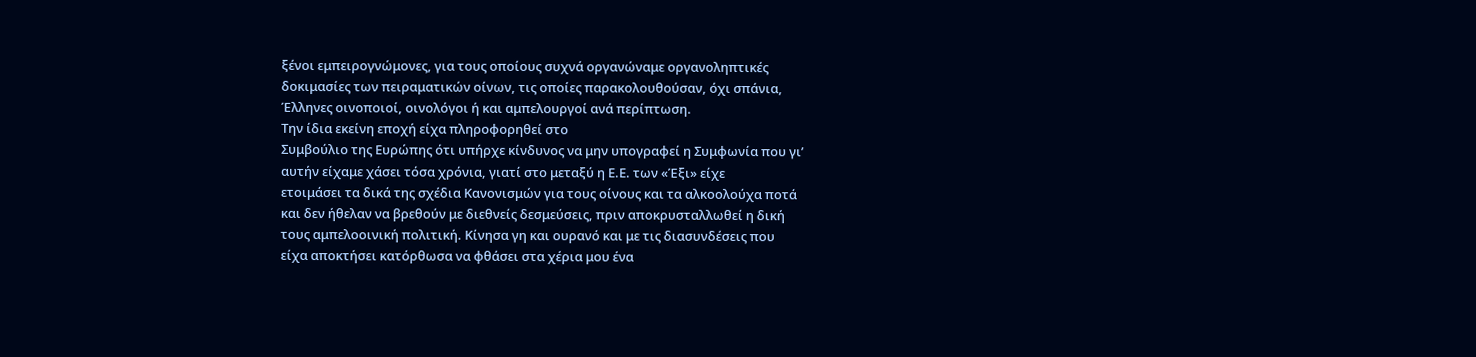ξένοι εμπειρογνώμονες, για τους οποίους συχνά οργανώναμε οργανοληπτικές
δοκιμασίες των πειραματικών οίνων, τις οποίες παρακολουθούσαν, όχι σπάνια,
Έλληνες οινοποιοί, οινολόγοι ή και αμπελουργοί ανά περίπτωση.
Την ίδια εκείνη εποχή είχα πληροφορηθεί στο
Συμβούλιο της Ευρώπης ότι υπήρχε κίνδυνος να μην υπογραφεί η Συμφωνία που γι’
αυτήν είχαμε χάσει τόσα χρόνια, γιατί στο μεταξύ η Ε.Ε. των «Έξι» είχε
ετοιμάσει τα δικά της σχέδια Κανονισμών για τους οίνους και τα αλκοολούχα ποτά
και δεν ήθελαν να βρεθούν με διεθνείς δεσμεύσεις, πριν αποκρυσταλλωθεί η δική
τους αμπελοοινική πολιτική. Κίνησα γη και ουρανό και με τις διασυνδέσεις που
είχα αποκτήσει κατόρθωσα να φθάσει στα χέρια μου ένα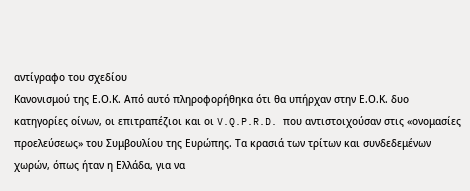αντίγραφο του σχεδίου
Κανονισμού της Ε.Ο.Κ. Από αυτό πληροφορήθηκα ότι θα υπήρχαν στην Ε.Ο.Κ. δυο
κατηγορίες οίνων, οι επιτραπέζιοι και οι V.Q.P.R.D. που αντιστοιχούσαν στις «ονομασίες
προελεύσεως» του Συμβουλίου της Ευρώπης. Τα κρασιά των τρίτων και συνδεδεμένων
χωρών, όπως ήταν η Ελλάδα, για να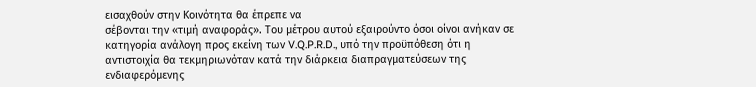εισαχθούν στην Κοινότητα θα έπρεπε να
σέβονται την «τιμή αναφοράς». Του μέτρου αυτού εξαιρούντο όσοι οίνοι ανήκαν σε
κατηγορία ανάλογη προς εκείνη των V.Q.P.R.D., υπό την προϋπόθεση ότι η
αντιστοιχία θα τεκμηριωνόταν κατά την διάρκεια διαπραγματεύσεων της
ενδιαφερόμενης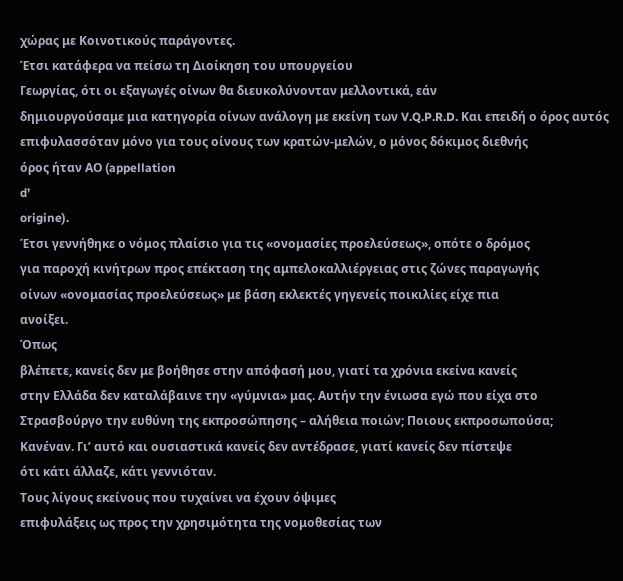χώρας με Κοινοτικούς παράγοντες.
Έτσι κατάφερα να πείσω τη Διοίκηση του υπουργείου
Γεωργίας, ότι οι εξαγωγές οίνων θα διευκολύνονταν μελλοντικά, εάν
δημιουργούσαμε μια κατηγορία οίνων ανάλογη με εκείνη των V.Q.P.R.D. Και επειδή ο όρος αυτός
επιφυλασσόταν μόνο για τους οίνους των κρατών-μελών, ο μόνος δόκιμος διεθνής
όρος ήταν ΑΟ (appellation
d’
origine).
Έτσι γεννήθηκε ο νόμος πλαίσιο για τις «ονομασίες προελεύσεως», οπότε ο δρόμος
για παροχή κινήτρων προς επέκταση της αμπελοκαλλιέργειας στις ζώνες παραγωγής
οίνων «ονομασίας προελεύσεως» με βάση εκλεκτές γηγενείς ποικιλίες είχε πια
ανοίξει.
Όπως
βλέπετε, κανείς δεν με βοήθησε στην απόφασή μου, γιατί τα χρόνια εκείνα κανείς
στην Ελλάδα δεν καταλάβαινε την «γύμνια» μας. Αυτήν την ένιωσα εγώ που είχα στο
Στρασβούργο την ευθύνη της εκπροσώπησης – αλήθεια ποιών; Ποιους εκπροσωπούσα;
Κανέναν. Γι’ αυτό και ουσιαστικά κανείς δεν αντέδρασε, γιατί κανείς δεν πίστεψε
ότι κάτι άλλαζε, κάτι γεννιόταν.
Τους λίγους εκείνους που τυχαίνει να έχουν όψιμες
επιφυλάξεις ως προς την χρησιμότητα της νομοθεσίας των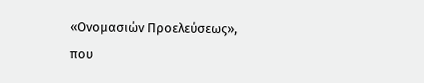«Ονομασιών Προελεύσεως»,
που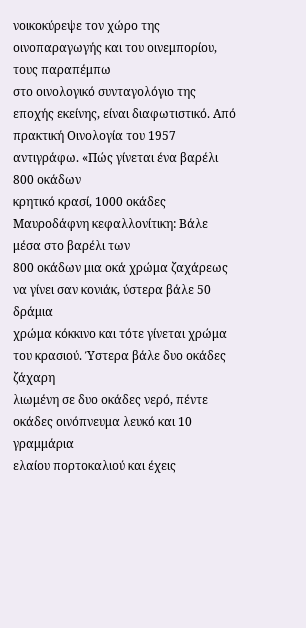νοικοκύρεψε τον χώρο της οινοπαραγωγής και του οινεμπορίου, τους παραπέμπω
στο οινολογικό συνταγολόγιο της εποχής εκείνης, είναι διαφωτιστικό. Από
πρακτική Οινολογία του 1957 αντιγράφω. «Πώς γίνεται ένα βαρέλι 800 οκάδων
κρητικό κρασί, 1000 οκάδες Μαυροδάφνη κεφαλλονίτικη: Βάλε μέσα στο βαρέλι των
800 οκάδων μια οκά χρώμα ζαχάρεως να γίνει σαν κονιάκ, ύστερα βάλε 50 δράμια
χρώμα κόκκινο και τότε γίνεται χρώμα του κρασιού. Ύστερα βάλε δυο οκάδες ζάχαρη
λιωμένη σε δυο οκάδες νερό, πέντε οκάδες οινόπνευμα λευκό και 10 γραμμάρια
ελαίου πορτοκαλιού και έχεις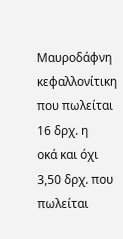Μαυροδάφνη κεφαλλονίτικη που πωλείται 16 δρχ. η
οκά και όχι 3,50 δρχ. που πωλείται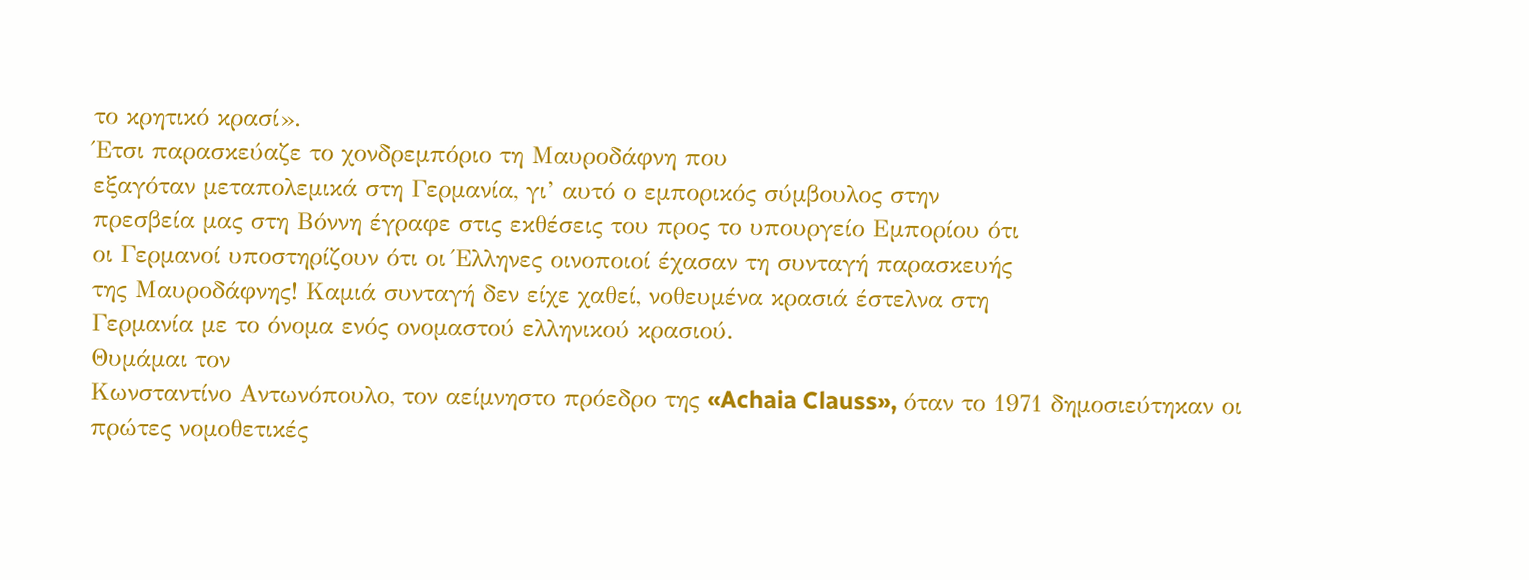το κρητικό κρασί».
Έτσι παρασκεύαζε το χονδρεμπόριο τη Μαυροδάφνη που
εξαγόταν μεταπολεμικά στη Γερμανία, γι’ αυτό ο εμπορικός σύμβουλος στην
πρεσβεία μας στη Βόννη έγραφε στις εκθέσεις του προς το υπουργείο Εμπορίου ότι
οι Γερμανοί υποστηρίζουν ότι οι Έλληνες οινοποιοί έχασαν τη συνταγή παρασκευής
της Μαυροδάφνης! Καμιά συνταγή δεν είχε χαθεί, νοθευμένα κρασιά έστελνα στη
Γερμανία με το όνομα ενός ονομαστού ελληνικού κρασιού.
Θυμάμαι τον
Κωνσταντίνο Αντωνόπουλο, τον αείμνηστο πρόεδρο της «Achaia Clauss», όταν το 1971 δημοσιεύτηκαν οι
πρώτες νομοθετικές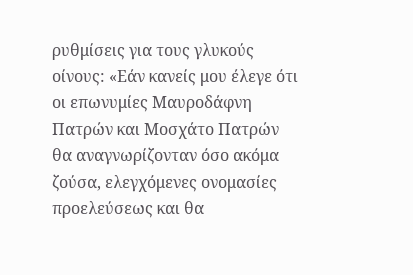ρυθμίσεις για τους γλυκούς οίνους: «Εάν κανείς μου έλεγε ότι
οι επωνυμίες Μαυροδάφνη Πατρών και Μοσχάτο Πατρών θα αναγνωρίζονταν όσο ακόμα
ζούσα, ελεγχόμενες ονομασίες προελεύσεως και θα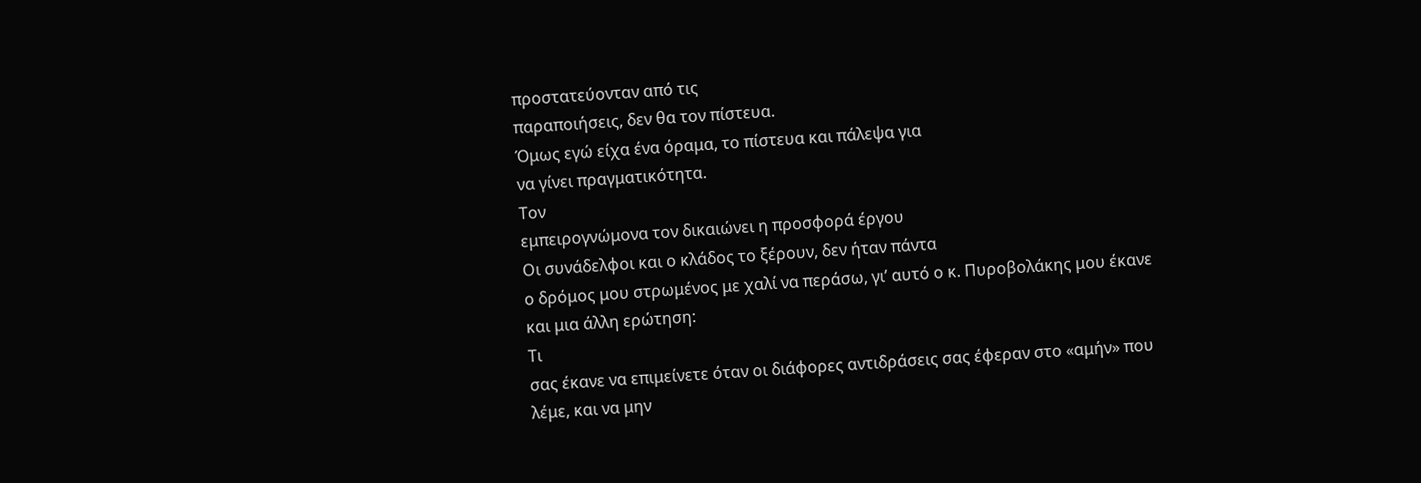προστατεύονταν από τις
παραποιήσεις, δεν θα τον πίστευα.
Όμως εγώ είχα ένα όραμα, το πίστευα και πάλεψα για
να γίνει πραγματικότητα.
Τον
εμπειρογνώμονα τον δικαιώνει η προσφορά έργου
Οι συνάδελφοι και ο κλάδος το ξέρουν, δεν ήταν πάντα
ο δρόμος μου στρωμένος με χαλί να περάσω, γι’ αυτό ο κ. Πυροβολάκης μου έκανε
και μια άλλη ερώτηση:
Τι
σας έκανε να επιμείνετε όταν οι διάφορες αντιδράσεις σας έφεραν στο «αμήν» που
λέμε, και να μην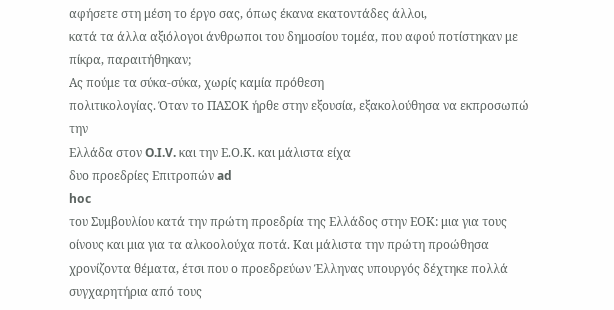αφήσετε στη μέση το έργο σας, όπως έκανα εκατοντάδες άλλοι,
κατά τα άλλα αξιόλογοι άνθρωποι του δημοσίου τομέα, που αφού ποτίστηκαν με
πίκρα, παραιτήθηκαν;
Ας πούμε τα σύκα-σύκα, χωρίς καμία πρόθεση
πολιτικολογίας. Όταν το ΠΑΣΟΚ ήρθε στην εξουσία, εξακολούθησα να εκπροσωπώ την
Ελλάδα στον O.I.V. και την Ε.Ο.Κ. και μάλιστα είχα
δυο προεδρίες Επιτροπών ad
hoc
του Συμβουλίου κατά την πρώτη προεδρία της Ελλάδος στην ΕΟΚ: μια για τους
οίνους και μια για τα αλκοολούχα ποτά. Και μάλιστα την πρώτη προώθησα
χρονίζοντα θέματα, έτσι που ο προεδρεύων Έλληνας υπουργός δέχτηκε πολλά
συγχαρητήρια από τους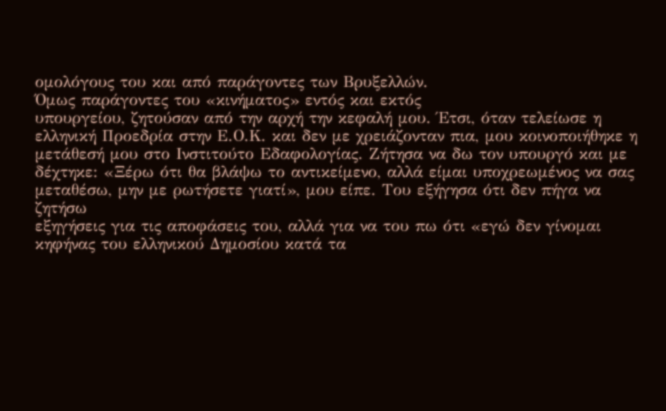ομολόγους του και από παράγοντες των Βρυξελλών.
Όμως παράγοντες του «κινήματος» εντός και εκτός
υπουργείου, ζητούσαν από την αρχή την κεφαλή μου. Έτσι, όταν τελείωσε η
ελληνική Προεδρία στην Ε.Ο.Κ. και δεν με χρειάζονταν πια, μου κοινοποιήθηκε η
μετάθεσή μου στο Ινστιτούτο Εδαφολογίας. Ζήτησα να δω τον υπουργό και με
δέχτηκε: «Ξέρω ότι θα βλάψω το αντικείμενο, αλλά είμαι υποχρεωμένος να σας
μεταθέσω, μην με ρωτήσετε γιατί», μου είπε. Του εξήγησα ότι δεν πήγα να ζητήσω
εξηγήσεις για τις αποφάσεις του, αλλά για να του πω ότι «εγώ δεν γίνομαι
κηφήνας του ελληνικού Δημοσίου κατά τα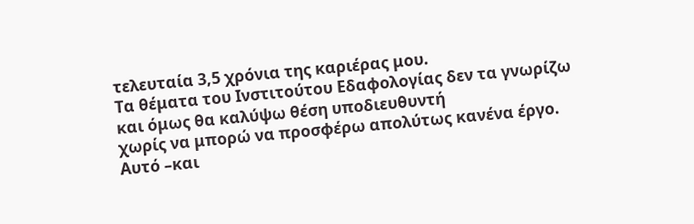τελευταία 3,5 χρόνια της καριέρας μου.
Τα θέματα του Ινστιτούτου Εδαφολογίας δεν τα γνωρίζω και όμως θα καλύψω θέση υποδιευθυντή
χωρίς να μπορώ να προσφέρω απολύτως κανένα έργο. Αυτό –και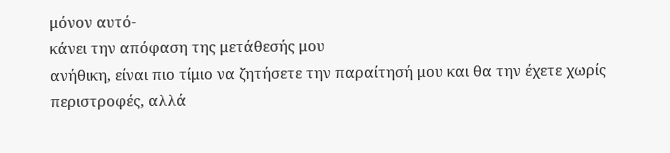μόνον αυτό-
κάνει την απόφαση της μετάθεσής μου
ανήθικη, είναι πιο τίμιο να ζητήσετε την παραίτησή μου και θα την έχετε χωρίς
περιστροφές, αλλά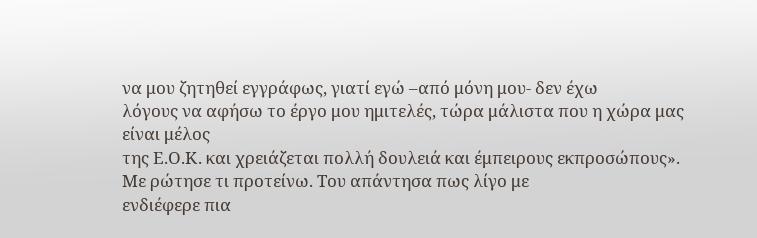να μου ζητηθεί εγγράφως, γιατί εγώ –από μόνη μου- δεν έχω
λόγους να αφήσω το έργο μου ημιτελές, τώρα μάλιστα που η χώρα μας είναι μέλος
της Ε.Ο.Κ. και χρειάζεται πολλή δουλειά και έμπειρους εκπροσώπους».
Με ρώτησε τι προτείνω. Του απάντησα πως λίγο με
ενδιέφερε πια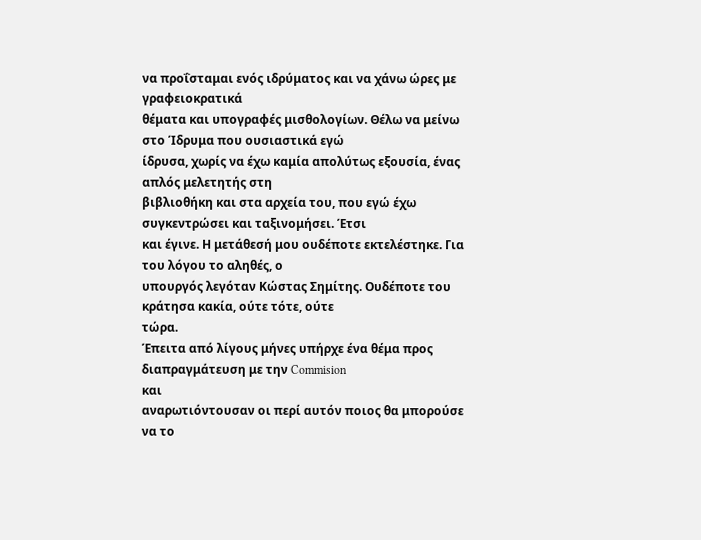να προΐσταμαι ενός ιδρύματος και να χάνω ώρες με γραφειοκρατικά
θέματα και υπογραφές μισθολογίων. Θέλω να μείνω στο Ίδρυμα που ουσιαστικά εγώ
ίδρυσα, χωρίς να έχω καμία απολύτως εξουσία, ένας απλός μελετητής στη
βιβλιοθήκη και στα αρχεία του, που εγώ έχω συγκεντρώσει και ταξινομήσει. Έτσι
και έγινε. Η μετάθεσή μου ουδέποτε εκτελέστηκε. Για του λόγου το αληθές, ο
υπουργός λεγόταν Κώστας Σημίτης. Ουδέποτε του κράτησα κακία, ούτε τότε, ούτε
τώρα.
Έπειτα από λίγους μήνες υπήρχε ένα θέμα προς
διαπραγμάτευση με την Commision
και
αναρωτιόντουσαν οι περί αυτόν ποιος θα μπορούσε να το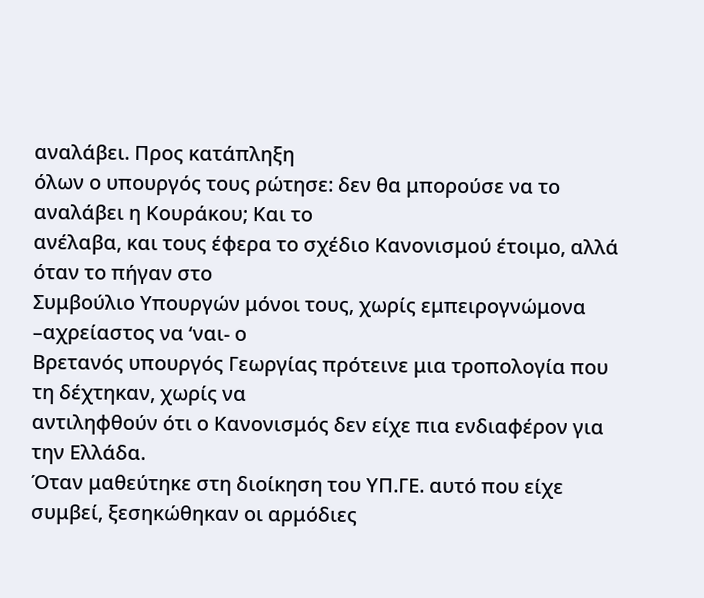αναλάβει. Προς κατάπληξη
όλων ο υπουργός τους ρώτησε: δεν θα μπορούσε να το αναλάβει η Κουράκου; Και το
ανέλαβα, και τους έφερα το σχέδιο Κανονισμού έτοιμο, αλλά όταν το πήγαν στο
Συμβούλιο Υπουργών μόνοι τους, χωρίς εμπειρογνώμονα –αχρείαστος να ‘ναι- ο
Βρετανός υπουργός Γεωργίας πρότεινε μια τροπολογία που τη δέχτηκαν, χωρίς να
αντιληφθούν ότι ο Κανονισμός δεν είχε πια ενδιαφέρον για την Ελλάδα.
Όταν μαθεύτηκε στη διοίκηση του ΥΠ.ΓΕ. αυτό που είχε
συμβεί, ξεσηκώθηκαν οι αρμόδιες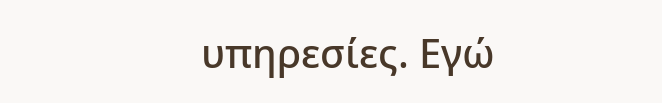υπηρεσίες. Εγώ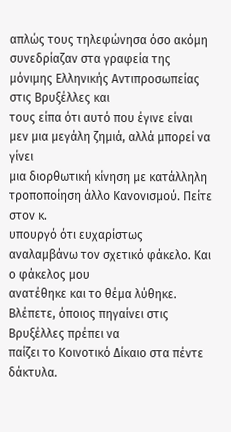απλώς τους τηλεφώνησα όσο ακόμη
συνεδρίαζαν στα γραφεία της μόνιμης Ελληνικής Αντιπροσωπείας στις Βρυξέλλες και
τους είπα ότι αυτό που έγινε είναι μεν μια μεγάλη ζημιά, αλλά μπορεί να γίνει
μια διορθωτική κίνηση με κατάλληλη τροποποίηση άλλο Κανονισμού. Πείτε στον κ.
υπουργό ότι ευχαρίστως αναλαμβάνω τον σχετικό φάκελο. Και ο φάκελος μου
ανατέθηκε και το θέμα λύθηκε. Βλέπετε, όποιος πηγαίνει στις Βρυξέλλες πρέπει να
παίζει το Κοινοτικό Δίκαιο στα πέντε δάκτυλα.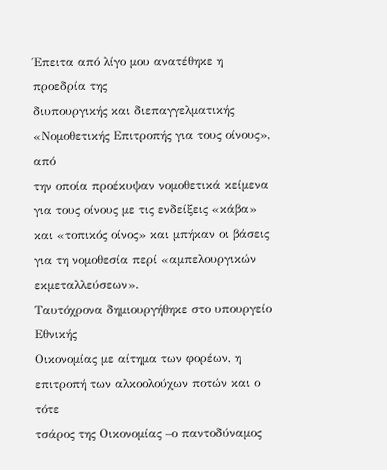Έπειτα από λίγο μου ανατέθηκε η προεδρία της
διυπουργικής και διεπαγγελματικής «Νομοθετικής Επιτροπής για τους οίνους», από
την οποία προέκυψαν νομοθετικά κείμενα για τους οίνους με τις ενδείξεις «κάβα»
και «τοπικός οίνος» και μπήκαν οι βάσεις για τη νομοθεσία περί «αμπελουργικών
εκμεταλλεύσεων».
Ταυτόχρονα δημιουργήθηκε στο υπουργείο Εθνικής
Οικονομίας με αίτημα των φορέων, η επιτροπή των αλκοολούχων ποτών και ο τότε
τσάρος της Οικονομίας –ο παντοδύναμος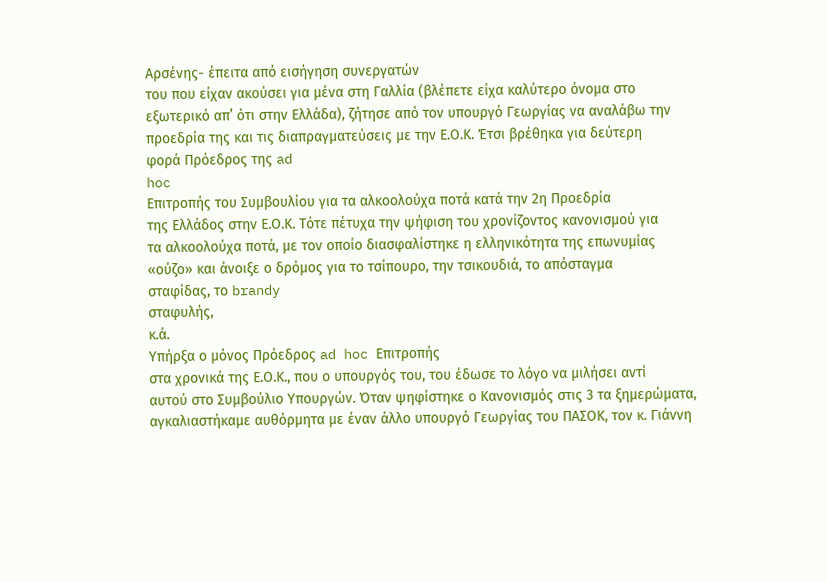Αρσένης- έπειτα από εισήγηση συνεργατών
του που είχαν ακούσει για μένα στη Γαλλία (βλέπετε είχα καλύτερο όνομα στο
εξωτερικό απ’ ότι στην Ελλάδα), ζήτησε από τον υπουργό Γεωργίας να αναλάβω την
προεδρία της και τις διαπραγματεύσεις με την Ε.Ο.Κ. Έτσι βρέθηκα για δεύτερη
φορά Πρόεδρος της ad
hoc
Επιτροπής του Συμβουλίου για τα αλκοολούχα ποτά κατά την 2η Προεδρία
της Ελλάδος στην Ε.Ο.Κ. Τότε πέτυχα την ψήφιση του χρονίζοντος κανονισμού για
τα αλκοολούχα ποτά, με τον οποίο διασφαλίστηκε η ελληνικότητα της επωνυμίας
«ούζο» και άνοιξε ο δρόμος για το τσίπουρο, την τσικουδιά, το απόσταγμα
σταφίδας, το brandy
σταφυλής,
κ.ά.
Υπήρξα ο μόνος Πρόεδρος ad hoc Επιτροπής
στα χρονικά της Ε.Ο.Κ., που ο υπουργός του, του έδωσε το λόγο να μιλήσει αντί
αυτού στο Συμβούλιο Υπουργών. Όταν ψηφίστηκε ο Κανονισμός στις 3 τα ξημερώματα,
αγκαλιαστήκαμε αυθόρμητα με έναν άλλο υπουργό Γεωργίας του ΠΑΣΟΚ, τον κ. Γιάννη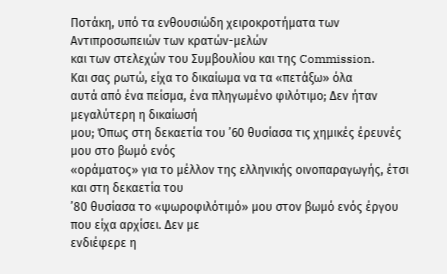Ποτάκη, υπό τα ενθουσιώδη χειροκροτήματα των Αντιπροσωπειών των κρατών-μελών
και των στελεχών του Συμβουλίου και της Commission.
Και σας ρωτώ, είχα το δικαίωμα να τα «πετάξω» όλα
αυτά από ένα πείσμα, ένα πληγωμένο φιλότιμο; Δεν ήταν μεγαλύτερη η δικαίωσή
μου; Όπως στη δεκαετία του ’60 θυσίασα τις χημικές έρευνές μου στο βωμό ενός
«οράματος» για το μέλλον της ελληνικής οινοπαραγωγής, έτσι και στη δεκαετία του
’80 θυσίασα το «ψωροφιλότιμό» μου στον βωμό ενός έργου που είχα αρχίσει. Δεν με
ενδιέφερε η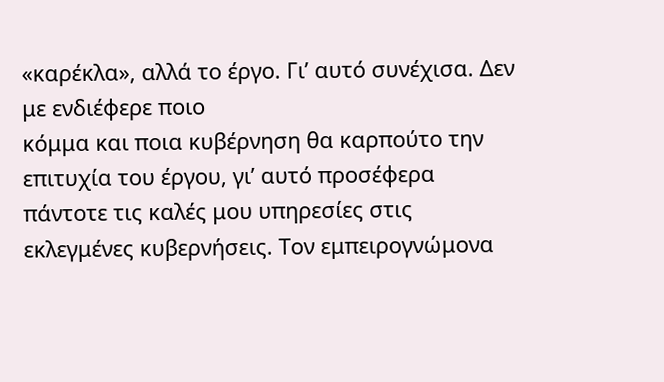«καρέκλα», αλλά το έργο. Γι’ αυτό συνέχισα. Δεν με ενδιέφερε ποιο
κόμμα και ποια κυβέρνηση θα καρπούτο την επιτυχία του έργου, γι’ αυτό προσέφερα
πάντοτε τις καλές μου υπηρεσίες στις εκλεγμένες κυβερνήσεις. Τον εμπειρογνώμονα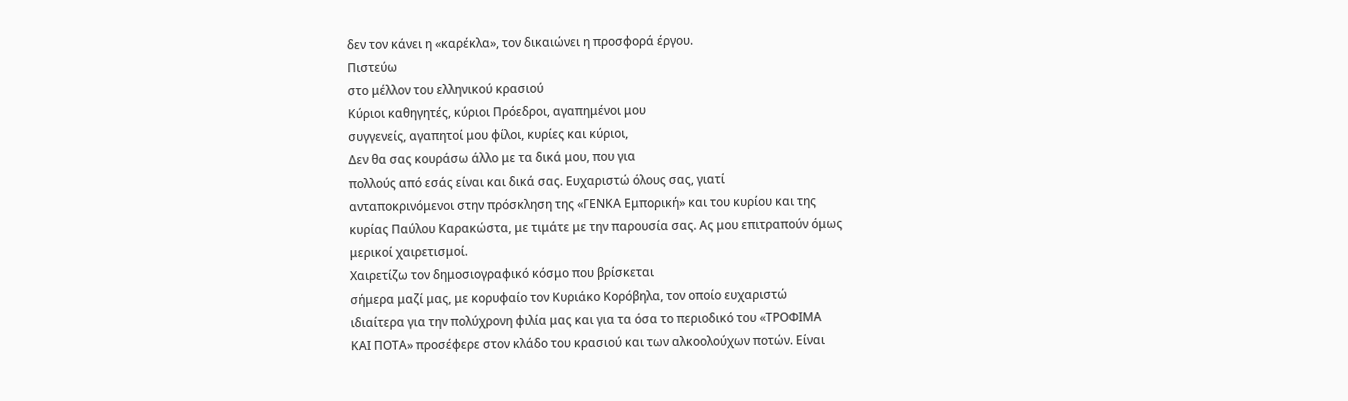δεν τον κάνει η «καρέκλα», τον δικαιώνει η προσφορά έργου.
Πιστεύω
στο μέλλον του ελληνικού κρασιού
Κύριοι καθηγητές, κύριοι Πρόεδροι, αγαπημένοι μου
συγγενείς, αγαπητοί μου φίλοι, κυρίες και κύριοι,
Δεν θα σας κουράσω άλλο με τα δικά μου, που για
πολλούς από εσάς είναι και δικά σας. Ευχαριστώ όλους σας, γιατί
ανταποκρινόμενοι στην πρόσκληση της «ΓΕΝΚΑ Εμπορική» και του κυρίου και της
κυρίας Παύλου Καρακώστα, με τιμάτε με την παρουσία σας. Ας μου επιτραπούν όμως
μερικοί χαιρετισμοί.
Χαιρετίζω τον δημοσιογραφικό κόσμο που βρίσκεται
σήμερα μαζί μας, με κορυφαίο τον Κυριάκο Κορόβηλα, τον οποίο ευχαριστώ
ιδιαίτερα για την πολύχρονη φιλία μας και για τα όσα το περιοδικό του «ΤΡΟΦΙΜΑ
ΚΑΙ ΠΟΤΑ» προσέφερε στον κλάδο του κρασιού και των αλκοολούχων ποτών. Είναι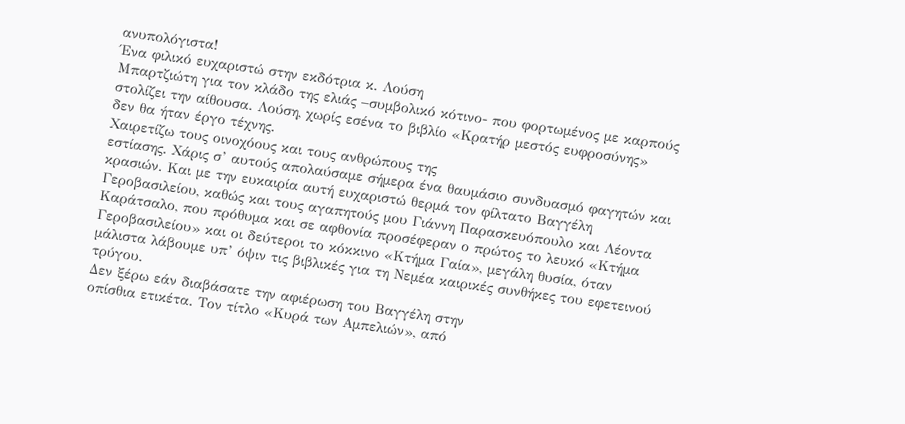ανυπολόγιστα!
Ένα φιλικό ευχαριστώ στην εκδότρια κ. Λούση
Μπαρτζιώτη για τον κλάδο της ελιάς –συμβολικό κότινο- που φορτωμένος με καρπούς
στολίζει την αίθουσα. Λούση, χωρίς εσένα το βιβλίο «Κρατήρ μεστός ευφροσύνης»
δεν θα ήταν έργο τέχνης.
Χαιρετίζω τους οινοχόους και τους ανθρώπους της
εστίασης. Χάρις σ’ αυτούς απολαύσαμε σήμερα ένα θαυμάσιο συνδυασμό φαγητών και
κρασιών. Και με την ευκαιρία αυτή ευχαριστώ θερμά τον φίλτατο Βαγγέλη
Γεροβασιλείου, καθώς και τους αγαπητούς μου Γιάννη Παρασκευόπουλο και Λέοντα
Καράτσαλο, που πρόθυμα και σε αφθονία προσέφεραν ο πρώτος το λευκό «Κτήμα
Γεροβασιλείου» και οι δεύτεροι το κόκκινο «Κτήμα Γαία», μεγάλη θυσία, όταν
μάλιστα λάβουμε υπ’ όψιν τις βιβλικές για τη Νεμέα καιρικές συνθήκες του εφετεινού
τρύγου.
Δεν ξέρω εάν διαβάσατε την αφιέρωση του Βαγγέλη στην
οπίσθια ετικέτα. Τον τίτλο «Κυρά των Αμπελιών», από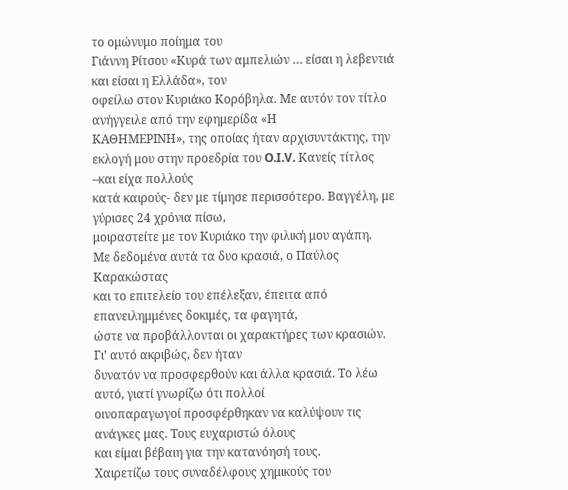το ομώνυμο ποίημα του
Γιάννη Ρίτσου «Κυρά των αμπελιών … είσαι η λεβεντιά και είσαι η Ελλάδα», τον
οφείλω στον Κυριάκο Κορόβηλα. Με αυτόν τον τίτλο ανήγγειλε από την εφημερίδα «Η
ΚΑΘΗΜΕΡΙΝΗ», της οποίας ήταν αρχισυντάκτης, την εκλογή μου στην προεδρία του O.I.V. Κανείς τίτλος –και είχα πολλούς
κατά καιρούς- δεν με τίμησε περισσότερο. Βαγγέλη, με γύρισες 24 χρόνια πίσω,
μοιραστείτε με τον Κυριάκο την φιλική μου αγάπη.
Με δεδομένα αυτά τα δυο κρασιά, ο Παύλος Καρακώστας
και το επιτελείο του επέλεξαν, έπειτα από επανειλημμένες δοκιμές, τα φαγητά,
ώστε να προβάλλονται οι χαρακτήρες των κρασιών. Γι’ αυτό ακριβώς, δεν ήταν
δυνατόν να προσφερθούν και άλλα κρασιά. Το λέω αυτό, γιατί γνωρίζω ότι πολλοί
οινοπαραγωγοί προσφέρθηκαν να καλύψουν τις ανάγκες μας. Τους ευχαριστώ όλους
και είμαι βέβαιη για την κατανόησή τους.
Χαιρετίζω τους συναδέλφους χημικούς του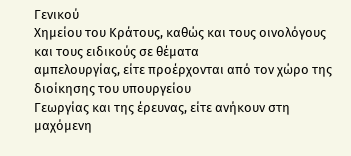Γενικού
Χημείου του Κράτους, καθώς και τους οινολόγους και τους ειδικούς σε θέματα
αμπελουργίας, είτε προέρχονται από τον χώρο της διοίκησης του υπουργείου
Γεωργίας και της έρευνας, είτε ανήκουν στη μαχόμενη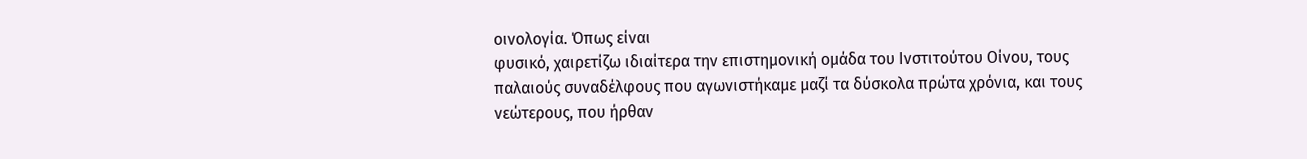οινολογία. Όπως είναι
φυσικό, χαιρετίζω ιδιαίτερα την επιστημονική ομάδα του Ινστιτούτου Οίνου, τους
παλαιούς συναδέλφους που αγωνιστήκαμε μαζί τα δύσκολα πρώτα χρόνια, και τους
νεώτερους, που ήρθαν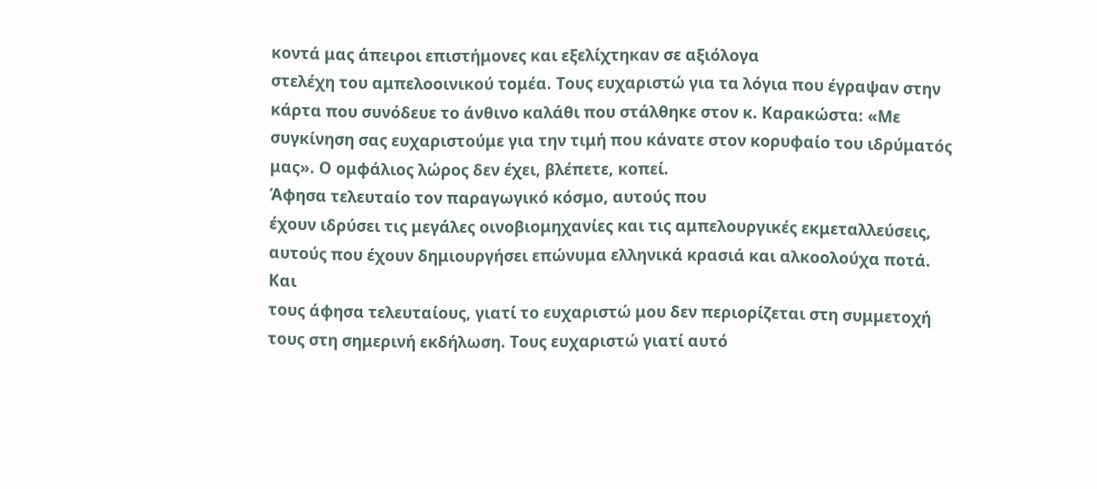κοντά μας άπειροι επιστήμονες και εξελίχτηκαν σε αξιόλογα
στελέχη του αμπελοοινικού τομέα. Τους ευχαριστώ για τα λόγια που έγραψαν στην
κάρτα που συνόδευε το άνθινο καλάθι που στάλθηκε στον κ. Καρακώστα: «Με
συγκίνηση σας ευχαριστούμε για την τιμή που κάνατε στον κορυφαίο του ιδρύματός
μας». Ο ομφάλιος λώρος δεν έχει, βλέπετε, κοπεί.
Άφησα τελευταίο τον παραγωγικό κόσμο, αυτούς που
έχουν ιδρύσει τις μεγάλες οινοβιομηχανίες και τις αμπελουργικές εκμεταλλεύσεις,
αυτούς που έχουν δημιουργήσει επώνυμα ελληνικά κρασιά και αλκοολούχα ποτά. Και
τους άφησα τελευταίους, γιατί το ευχαριστώ μου δεν περιορίζεται στη συμμετοχή
τους στη σημερινή εκδήλωση. Τους ευχαριστώ γιατί αυτό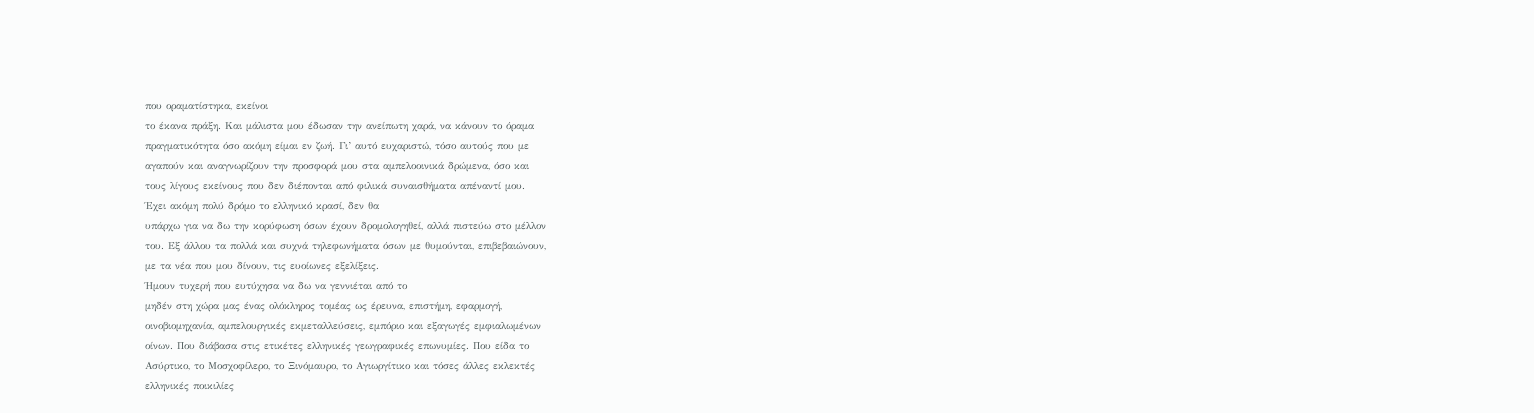που οραματίστηκα, εκείνοι
το έκανα πράξη. Και μάλιστα μου έδωσαν την ανείπωτη χαρά, να κάνουν το όραμα
πραγματικότητα όσο ακόμη είμαι εν ζωή. Γι’ αυτό ευχαριστώ, τόσο αυτούς που με
αγαπούν και αναγνωρίζουν την προσφορά μου στα αμπελοοινικά δρώμενα, όσο και
τους λίγους εκείνους που δεν διέπονται από φιλικά συναισθήματα απέναντί μου.
Έχει ακόμη πολύ δρόμο το ελληνικό κρασί, δεν θα
υπάρχω για να δω την κορύφωση όσων έχουν δρομολογηθεί, αλλά πιστεύω στο μέλλον
του. Εξ άλλου τα πολλά και συχνά τηλεφωνήματα όσων με θυμούνται, επιβεβαιώνουν,
με τα νέα που μου δίνουν, τις ευοίωνες εξελίξεις.
Ήμουν τυχερή που ευτύχησα να δω να γεννιέται από το
μηδέν στη χώρα μας ένας ολόκληρος τομέας ως έρευνα, επιστήμη, εφαρμογή,
οινοβιομηχανία, αμπελουργικές εκμεταλλεύσεις, εμπόριο και εξαγωγές εμφιαλωμένων
οίνων. Που διάβασα στις ετικέτες ελληνικές γεωγραφικές επωνυμίες. Που είδα το
Ασύρτικο, το Μοσχοφίλερο, το Ξινόμαυρο, το Αγιωργίτικο και τόσες άλλες εκλεκτές
ελληνικές ποικιλίες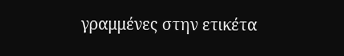γραμμένες στην ετικέτα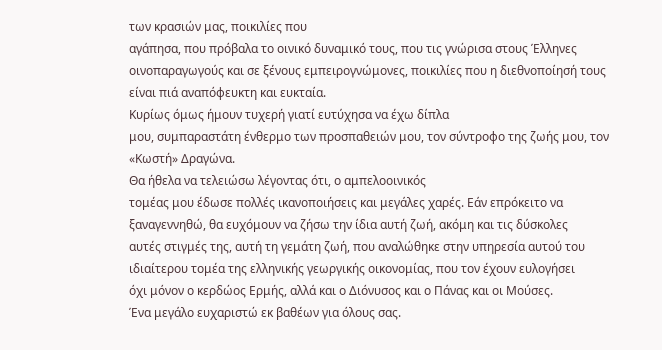των κρασιών μας, ποικιλίες που
αγάπησα, που πρόβαλα το οινικό δυναμικό τους, που τις γνώρισα στους Έλληνες
οινοπαραγωγούς και σε ξένους εμπειρογνώμονες, ποικιλίες που η διεθνοποίησή τους
είναι πιά αναπόφευκτη και ευκταία.
Κυρίως όμως ήμουν τυχερή γιατί ευτύχησα να έχω δίπλα
μου, συμπαραστάτη ένθερμο των προσπαθειών μου, τον σύντροφο της ζωής μου, τον
«Κωστή» Δραγώνα.
Θα ήθελα να τελειώσω λέγοντας ότι, ο αμπελοοινικός
τομέας μου έδωσε πολλές ικανοποιήσεις και μεγάλες χαρές. Εάν επρόκειτο να
ξαναγεννηθώ, θα ευχόμουν να ζήσω την ίδια αυτή ζωή, ακόμη και τις δύσκολες
αυτές στιγμές της, αυτή τη γεμάτη ζωή, που αναλώθηκε στην υπηρεσία αυτού του
ιδιαίτερου τομέα της ελληνικής γεωργικής οικονομίας, που τον έχουν ευλογήσει
όχι μόνον ο κερδώος Ερμής, αλλά και ο Διόνυσος και ο Πάνας και οι Μούσες.
Ένα μεγάλο ευχαριστώ εκ βαθέων για όλους σας.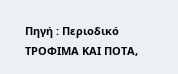Πηγή : Περιοδικό ΤΡΟΦΙΜΑ ΚΑΙ ΠΟΤΑ,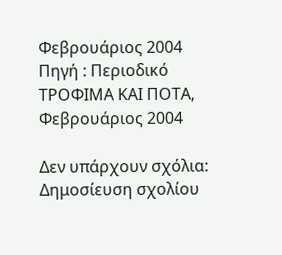Φεβρουάριος 2004
Πηγή : Περιοδικό ΤΡΟΦΙΜΑ ΚΑΙ ΠΟΤΑ, Φεβρουάριος 2004

Δεν υπάρχουν σχόλια:
Δημοσίευση σχολίου